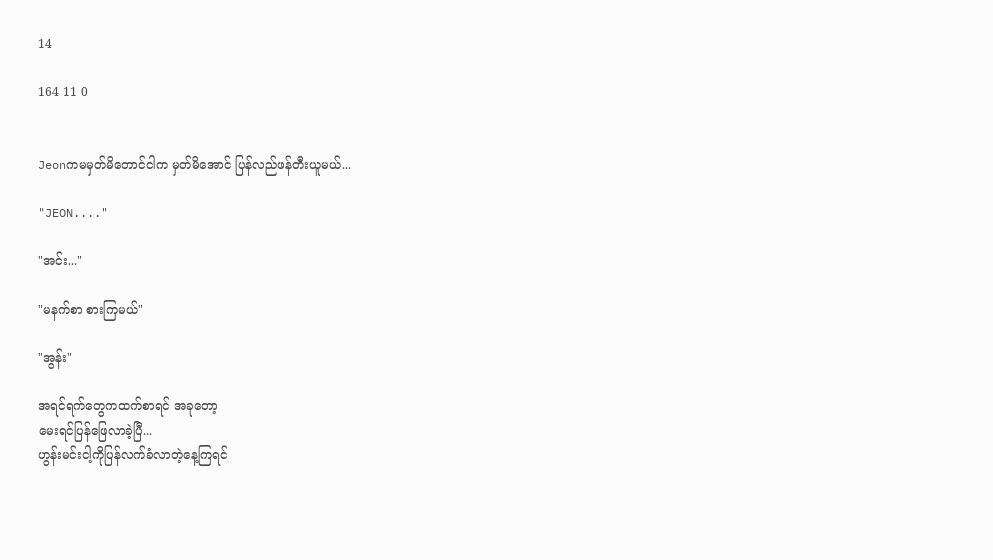14

164 11 0


Jeonကမမှတ်မိတောင်ငါက မှတ်မိအောင် ပြန်လည်ဖန်တီးယူမယ်...

"JEON...."

"အင်း..."

"မနက်စာ စားကြမယ်"

"အွန်း"

အရင်ရက်တွေကထက်စာရင် အခုတော့
မေးရင်ပြန်ဖြေလာခဲ့ပြီ...
ဟွန်းမင်းငါ့ကိုပြန်လက်ခံလာတဲ့နေ့ကြရင်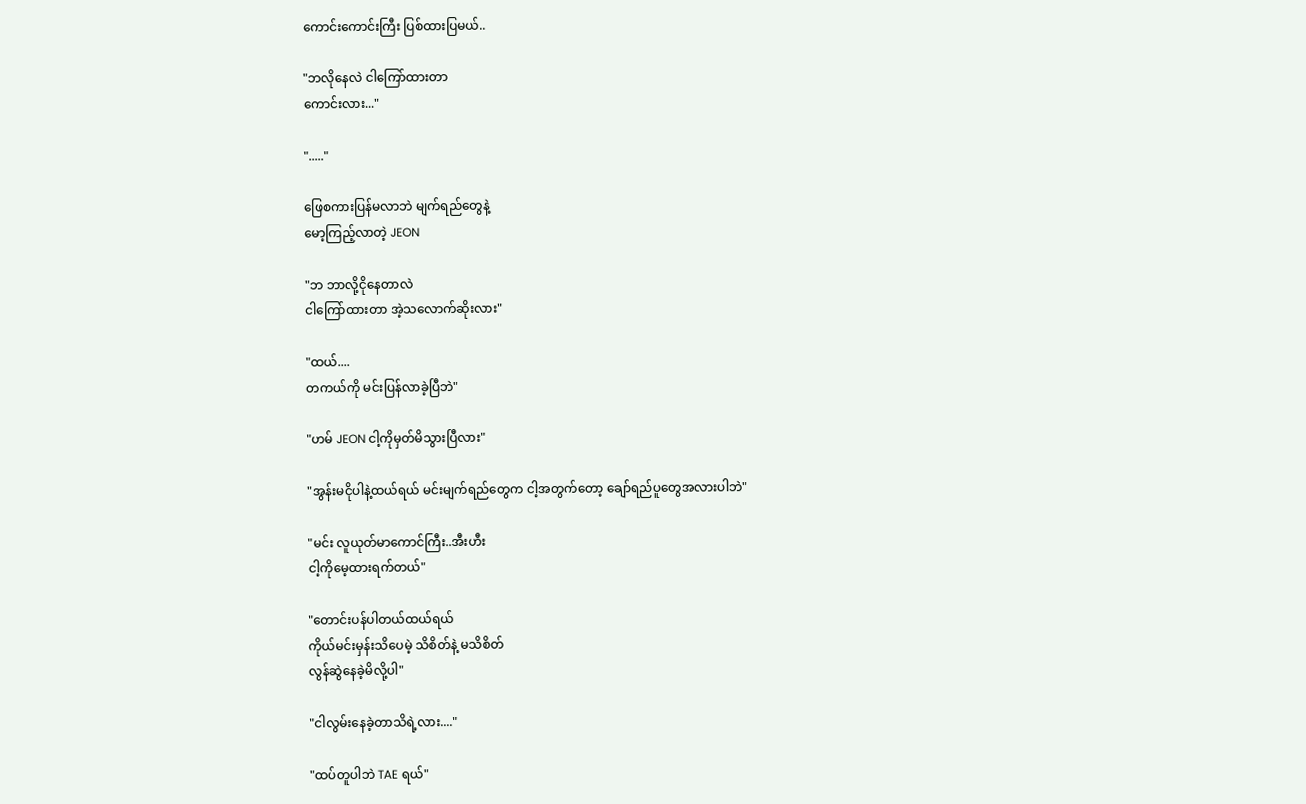ကောင်းကောင်းကြီး ပြစ်ထားပြမယ်..

"ဘလိုနေလဲ ငါကြော်ထားတာ
ကောင်းလား..."

"....."

ဖြေစကားပြန်မလာဘဲ မျက်ရည်တွေနဲ့
မော့ကြည့်လာတဲ့ JEON

"ဘ ဘာလို့ငိုနေတာလဲ
ငါကြော်ထားတာ အဲ့သလောက်ဆိုးလား"

"ထယ်....
တကယ်ကို မင်းပြန်လာခဲ့ပြီဘဲ"

"ဟမ် JEON ငါ့ကိုမှတ်မိသွားပြီလား"

"အွန်းမငိုပါနဲ့ထယ်ရယ် မင်းမျက်ရည်တွေက ငါ့အတွက်တော့ ချော်ရည်ပူတွေအလားပါဘဲ"

"မင်း လူယုတ်မာကောင်ကြီး..အီးဟီး
ငါ့ကိုမေ့ထားရက်တယ်"

"တောင်းပန်ပါတယ်ထယ်ရယ်
ကိုယ်မင်းမှန်းသိပေမဲ့ သိစိတ်နဲ့ မသိစိတ်
လွန်ဆွဲနေခဲ့မိလို့ပါ"

"ငါလွမ်းနေခဲ့တာသိရဲ့လား...."

"ထပ်တူပါဘဲ TAE ရယ်"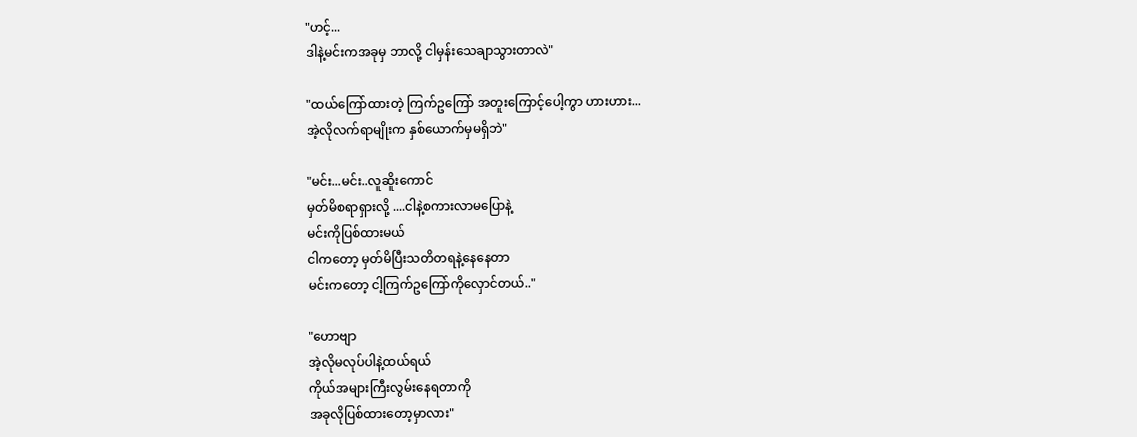"ဟင့်...
ဒါနဲ့မင်းကအခုမှ ဘာလို့ ငါမှန်းသေချာသွားတာလဲ"

"ထယ်ကြော်ထားတဲ့ ကြက်ဥကြော် အတူးကြောင့်ပေါ့ကွာ ဟားဟား...
အဲ့လိုလက်ရာမျိုးက နှစ်ယောက်မှမရှိဘဲ"

"မင်း...မင်း..လူဆိူးကောင်
မှတ်မိစရာရှားလို့ ....ငါနဲ့စကားလာမပြောနဲ့
မင်းကိုပြစ်ထားမယ်
ငါကတော့ မှတ်မိပြီးသတိတရနဲ့နေနေတာ
မင်းကတော့ ငါ့ကြက်ဥကြော်ကိုလှောင်တယ်.."

"ဟောဗျာ
အဲ့လိုမလုပ်ပါနဲ့ထယ်ရယ်
ကိုယ်အများကြီးလွမ်းနေရတာကို
အခုလိုပြစ်ထားတော့မှာလား"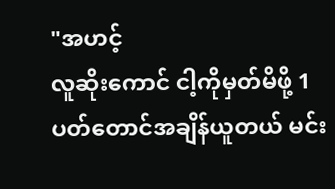"အဟင့်
လူဆိုးကောင် ငါ့ကိုမှတ်မိဖို့ 1ပတ်တောင်အချိန်ယူတယ် မင်း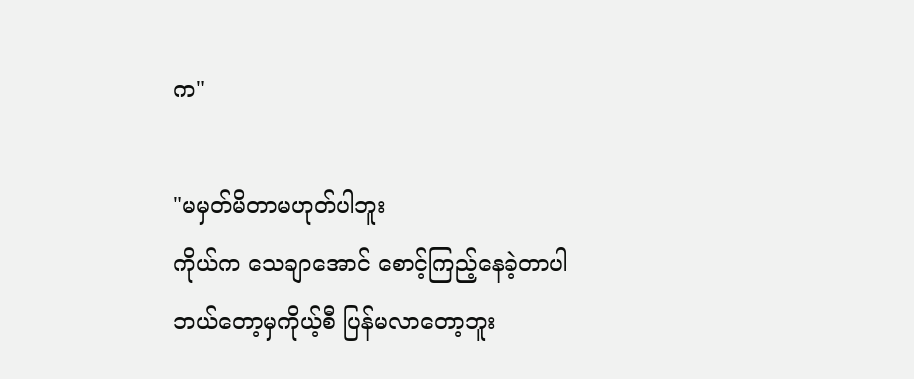က"

"မမှတ်မိတာမဟုတ်ပါဘူး
ကိုယ်က သေချာအောင် စောင့်ကြည့်နေခဲ့တာပါ
ဘယ်တော့မှကိုယ့်စီ ပြန်မလာတော့ဘူး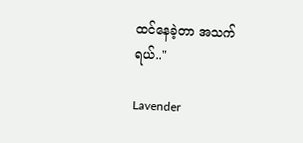ထင်နေခဲ့တာ အသက်ရယ်.."

Lavender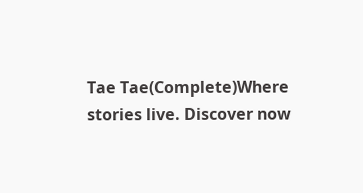Tae Tae(Complete)Where stories live. Discover now